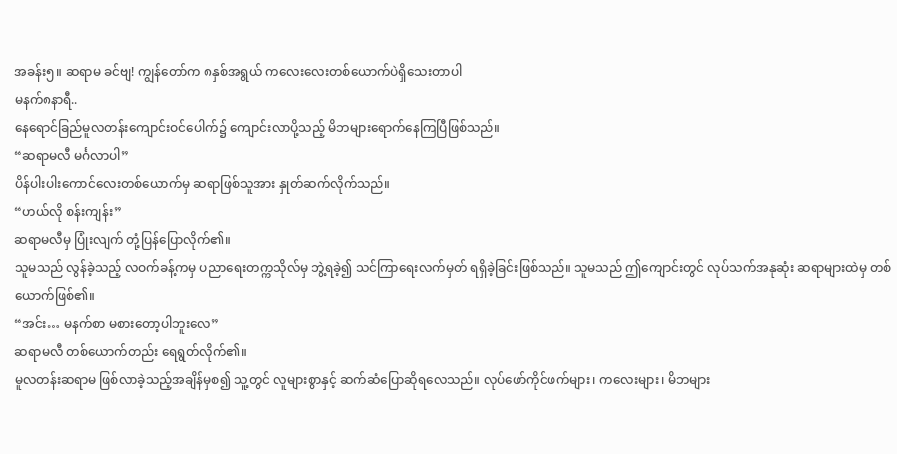အခန်း၅။ ဆရာမ ခင်ဗျ! ကျွန်တော်က ၈နှစ်အရွယ် ကလေးလေးတစ်ယောက်ပဲရှိသေးတာပါ
မနက်၈နာရီ..
နေရောင်ခြည်မူလတန်းကျောင်းဝင်ပေါက်၌ ကျောင်းလာပို့သည့် မိဘများရောက်နေကြပြီဖြစ်သည်။
“ဆရာမလီ မင်္ဂလာပါ”
ပိန်ပါးပါးကောင်လေးတစ်ယောက်မှ ဆရာဖြစ်သူအား နှုတ်ဆက်လိုက်သည်။
“ဟယ်လို စန်းကျန်း”
ဆရာမလီမှ ပြုံးလျက် တုံ့ပြန်ပြောလိုက်၏။
သူမသည် လွန်ခဲ့သည့် လဝက်ခန့်ကမှ ပညာရေးတက္ကသိုလ်မှ ဘွဲ့ရခဲ့၍ သင်ကြာရေးလက်မှတ် ရရှိခဲ့ခြင်းဖြစ်သည်။ သူမသည် ဤကျောင်းတွင် လုပ်သက်အနုဆုံး ဆရာများထဲမှ တစ်ယောက်ဖြစ်၏။
“အင်း… မနက်စာ မစားတော့ပါဘူးလေ”
ဆရာမလီ တစ်ယောက်တည်း ရေရွတ်လိုက်၏။
မူလတန်းဆရာမ ဖြစ်လာခဲ့သည့်အချိန်မှစ၍ သူ့တွင် လူများစွာနှင့် ဆက်ဆံပြောဆိုရလေသည်။ လုပ်ဖော်ကိုင်ဖက်များ၊ ကလေးများ၊ မိဘများ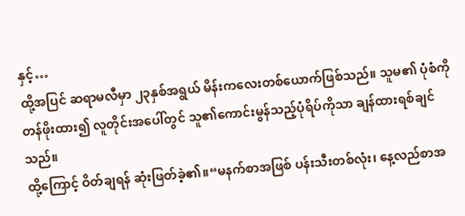နှင့်…
ထို့အပြင် ဆရာမလီမှာ ၂၃နှစ်အရွယ် မိန်းကလေးတစ်ယောက်ဖြစ်သည်။ သူမ၏ ပုံစံကို တန်ဖိုးထား၍ လူတိုင်းအပေါ်တွင် သူ၏ကောင်းမွန်သည့်ပုံရိပ်ကိုသာ ချန်ထားရစ်ချင်သည်။
ထို့ကြောင့် ဝိတ်ချရန် ဆုံးဖြတ်ခဲ့၏။“မနက်စာအဖြစ် ပန်းသီးတစ်လုံး၊ နေ့လည်စာအ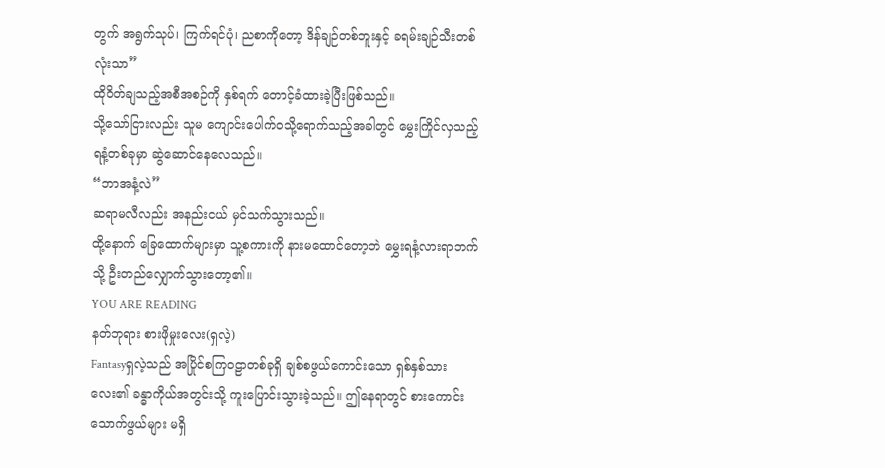တွက် အရွက်သုပ်၊ ကြက်ရင်ပုံ၊ ညစာကိုတော့ ဒိန်ချဉ်တစ်ဘူးနှင့် ခရမ်းချဉ်သီးတစ်လုံးသာ”
ထိုဝိတ်ချသည့်အစီအစဉ်ကို နှစ်ရက် တောင့်ခံထားခဲ့ပြီးဖြစ်သည်။
သို့သော်ငြားလည်း သူမ ကျောင်းပေါက်ဝသို့ရောက်သည့်အခါတွင် မွှေးကြိုင်လှသည့် ရနံ့တစ်ခုမှာ ဆွဲဆောင်နေလေသည်။
“ဘာအနံ့လဲ”
ဆရာမလီလည်း အနည်းငယ် မှင်သက်သွားသည်။
ထို့နောက် ခြေထောက်များမှာ သူ့စကားကို နားမထောင်တော့ဘဲ မွှေးရနံ့လားရာဘက်သို့ ဦးတည်လျှောက်သွားတော့၏။
YOU ARE READING
နတ်ဘုရား စားဖိုမှုးလေး(ရှလဲ့)
Fantasyရှလဲ့သည် အပြိုင်စကြဝဠာတစ်ခုရှိ ချစ်စဖွယ်ကောင်းသော ရှစ်နှစ်သားလေး၏ ခန္ဓာကိုယ်အတွင်းသို့ ကူးပြောင်းသွားခဲ့သည်။ ဤနေရာတွင် စားကောင်းသောက်ဖွယ်များ မရှိ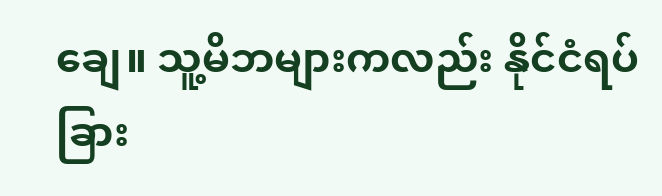ချေ။ သူ့မိဘများကလည်း နိုင်ငံရပ်ခြား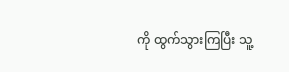ကို ထွက်သွားကြပြီး သူ့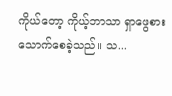ကိုယ်တော့ ကိုယ့်ဘာသာ ရှာဖွေစားသောက်စေခဲ့သည်။ သ...